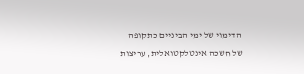הדימוי של ימי הביניים כתקופה של חשכה אינטלקטואלית, עריצות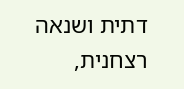דתית ושנאה רצחנית,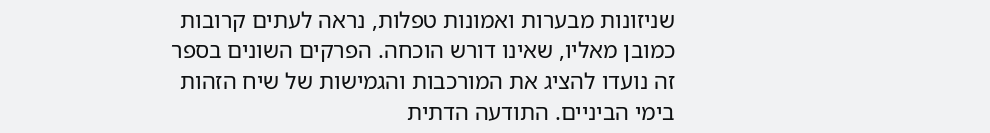שניזונות מבערות ואמונות טפלות, נראה לעתים קרובות כמובן מאליו, שאינו דורש הוכחה. הפרקים השונים בספר זה נועדו להציג את המורכבות והגמישות של שיח הזהות בימי הביניים. התודעה הדתית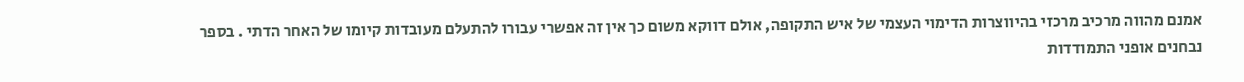אמנם מהווה מרכיב מרכזי בהיווצרות הדימוי העצמי של איש התקופה, אולם דווקא משום כך אין זה אפשרי עבורו להתעלם מעובדות קיומו של האחר הדתי . בספר נבחנים אופני התמודדות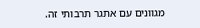מגוונים עם אתגר תרבותי זה.